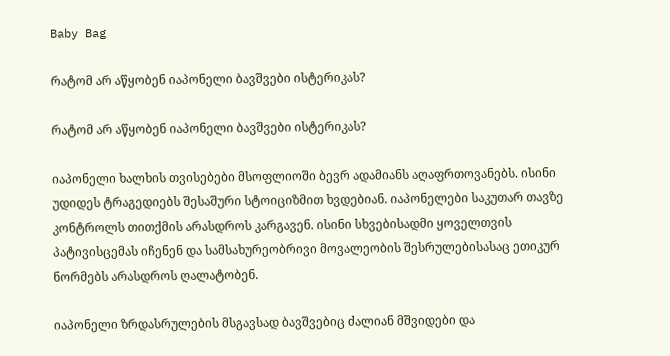Baby Bag

რატომ არ აწყობენ იაპონელი ბავშვები ისტერიკას?

რატომ არ აწყობენ იაპონელი ბავშვები ისტერიკას?

იაპონელი ხალხის თვისებები მსოფლიოში ბევრ ადამიანს აღაფრთოვანებს. ისინი უდიდეს ტრაგედიებს შესაშური სტოიციზმით ხვდებიან. იაპონელები საკუთარ თავზე კონტროლს თითქმის არასდროს კარგავენ. ისინი სხვებისადმი ყოველთვის პატივისცემას იჩენენ და სამსახურეობრივი მოვალეობის შესრულებისასაც ეთიკურ ნორმებს არასდროს ღალატობენ.

იაპონელი ზრდასრულების მსგავსად ბავშვებიც ძალიან მშვიდები და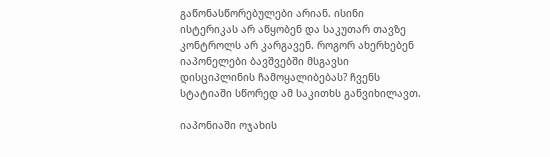გაწონასწორებულები არიან. ისინი ისტერიკას არ აწყობენ და საკუთარ თავზე კონტროლს არ კარგავენ. როგორ ახერხებენ იაპონელები ბავშვებში მსგავსი დისციპლინის ჩამოყალიბებას? ჩვენს სტატიაში სწორედ ამ საკითხს განვიხილავთ.

იაპონიაში ოჯახის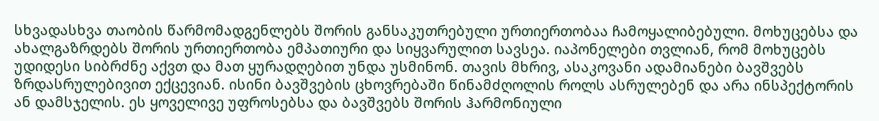სხვადასხვა თაობის წარმომადგენლებს შორის განსაკუთრებული ურთიერთობაა ჩამოყალიბებული. მოხუცებსა და ახალგაზრდებს შორის ურთიერთობა ემპათიური და სიყვარულით სავსეა. იაპონელები თვლიან, რომ მოხუცებს უდიდესი სიბრძნე აქვთ და მათ ყურადღებით უნდა უსმინონ. თავის მხრივ, ასაკოვანი ადამიანები ბავშვებს ზრდასრულებივით ექცევიან. ისინი ბავშვების ცხოვრებაში წინამძღოლის როლს ასრულებენ და არა ინსპექტორის ან დამსჯელის. ეს ყოველივე უფროსებსა და ბავშვებს შორის ჰარმონიული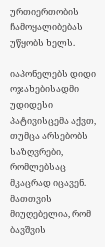ურთიერთობის ჩამოყალიბებას უწყობს ხელს.

იაპონელებს დიდი ოჯახებისადმი უდიდესი პატივისცემა აქვთ, თუმცა არსებობს საზღვრები, რომლებსაც მკაცრად იცავენ. მათთვის მიუღებელია, რომ ბავშვის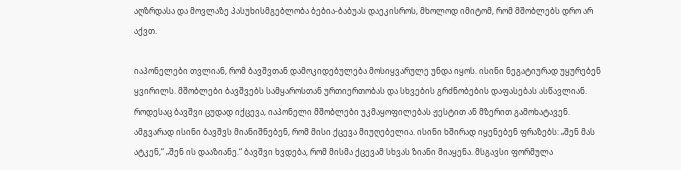აღზრდასა და მოვლაზე პასუხისმგებლობა ბებია-ბაბუას დაეკისროს, მხოლოდ იმიტომ, რომ მშობლებს დრო არ აქვთ.

იაპონელები თვლიან, რომ ბავშვთან დამოკიდებულება მოსიყვარულე უნდა იყოს. ისინი ნეგატიურად უყურებენ ყვირილს. მშობლები ბავშვებს სამყაროსთან ურთიერთობას და სხვების გრძნობების დაფასებას ასწავლიან. როდესაც ბავშვი ცუდად იქცევა, იაპონელი მშობლები უკმაყოფილებას ჟესტით ან მზერით გამოხატავენ. ამგვარად ისინი ბავშვს მიანიშნებენ, რომ მისი ქცევა მიუღებელია. ისინი ხშირად იყენებენ ფრაზებს: „შენ მას ატკენ,“ „შენ ის დააზიანე.“ ბავშვი ხვდება, რომ მისმა ქცევამ სხვას ზიანი მიაყენა. მსგავსი ფორმულა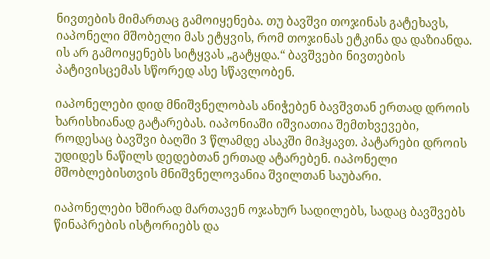ნივთების მიმართაც გამოიყენება. თუ ბავშვი თოჯინას გატეხავს, იაპონელი მშობელი მას ეტყვის, რომ თოჯინას ეტკინა და დაზიანდა. ის არ გამოიყენებს სიტყვას „გატყდა.“ ბავშვები ნივთების პატივისცემას სწორედ ასე სწავლობენ.

იაპონელები დიდ მნიშვნელობას ანიჭებენ ბავშვთან ერთად დროის ხარისხიანად გატარებას. იაპონიაში იშვიათია შემთხვევები, როდესაც ბავშვი ბაღში 3 წლამდე ასაკში მიჰყავთ. პატარები დროის უდიდეს ნაწილს დედებთან ერთად ატარებენ. იაპონელი მშობლებისთვის მნიშვნელოვანია შვილთან საუბარი.

იაპონელები ხშირად მართავენ ოჯახურ სადილებს, სადაც ბავშვებს წინაპრების ისტორიებს და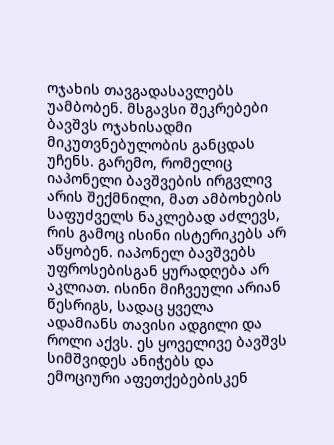ოჯახის თავგადასავლებს უამბობენ. მსგავსი შეკრებები ბავშვს ოჯახისადმი მიკუთვნებულობის განცდას უჩენს. გარემო, რომელიც იაპონელი ბავშვების ირგვლივ არის შექმნილი, მათ ამბოხების საფუძველს ნაკლებად აძლევს, რის გამოც ისინი ისტერიკებს არ აწყობენ. იაპონელ ბავშვებს უფროსებისგან ყურადღება არ აკლიათ. ისინი მიჩვეული არიან წესრიგს, სადაც ყველა ადამიანს თავისი ადგილი და როლი აქვს. ეს ყოველივე ბავშვს სიმშვიდეს ანიჭებს და ემოციური აფეთქებებისკენ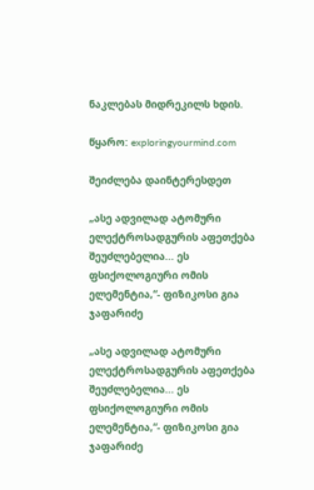ნაკლებას მიდრეკილს ხდის.

წყარო: exploringyourmind.com

შეიძლება დაინტერესდეთ

„ასე ადვილად ატომური ელექტროსადგურის აფეთქება შეუძლებელია... ეს ფსიქოლოგიური ომის ელემენტია,“- ფიზიკოსი გია ჯაფარიძე

„ასე ადვილად ატომური ელექტროსადგურის აფეთქება შეუძლებელია... ეს ფსიქოლოგიური ომის ელემენტია,“- ფიზიკოსი გია ჯაფარიძე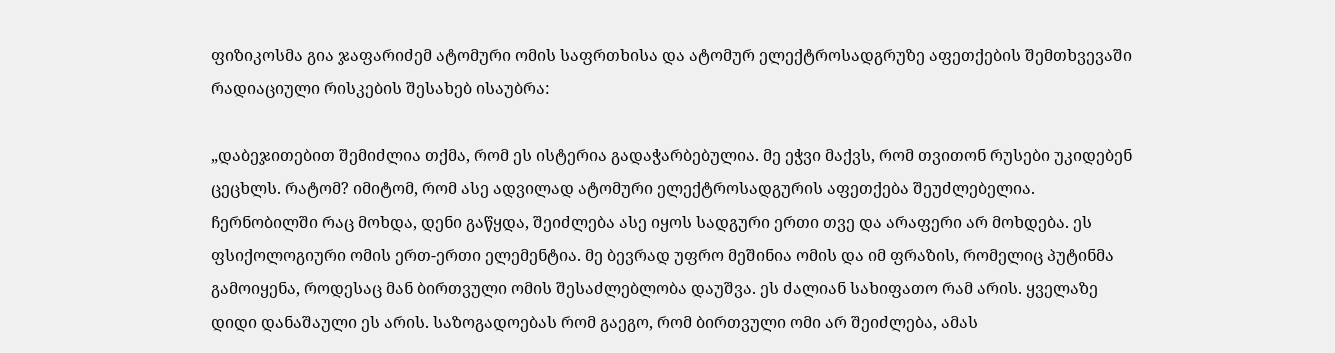ფიზიკოსმა გია ჯაფარიძემ ატომური ომის საფრთხისა და ატომურ ელექტროსადგრუზე აფეთქების შემთხვევაში რადიაციული რისკების შესახებ ისაუბრა:

„დაბეჯითებით შემიძლია თქმა, რომ ეს ისტერია გადაჭარბებულია. მე ეჭვი მაქვს, რომ თვითონ რუსები უკიდებენ ცეცხლს. რატომ? იმიტომ, რომ ასე ადვილად ატომური ელექტროსადგურის აფეთქება შეუძლებელია. ჩერნობილში რაც მოხდა, დენი გაწყდა, შეიძლება ასე იყოს სადგური ერთი თვე და არაფერი არ მოხდება. ეს ფსიქოლოგიური ომის ერთ-ერთი ელემენტია. მე ბევრად უფრო მეშინია ომის და იმ ფრაზის, რომელიც პუტინმა გამოიყენა, როდესაც მან ბირთვული ომის შესაძლებლობა დაუშვა. ეს ძალიან სახიფათო რამ არის. ყველაზე დიდი დანაშაული ეს არის. საზოგადოებას რომ გაეგო, რომ ბირთვული ომი არ შეიძლება, ამას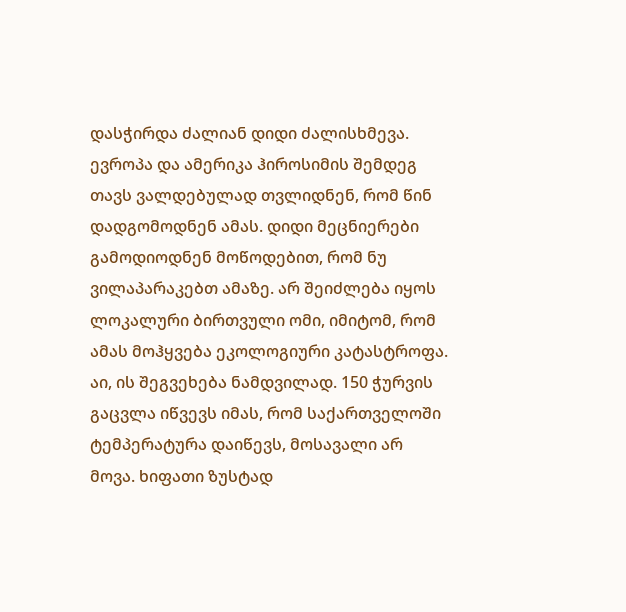დასჭირდა ძალიან დიდი ძალისხმევა. ევროპა და ამერიკა ჰიროსიმის შემდეგ თავს ვალდებულად თვლიდნენ, რომ წინ დადგომოდნენ ამას. დიდი მეცნიერები გამოდიოდნენ მოწოდებით, რომ ნუ ვილაპარაკებთ ამაზე. არ შეიძლება იყოს ლოკალური ბირთვული ომი, იმიტომ, რომ ამას მოჰყვება ეკოლოგიური კატასტროფა. აი, ის შეგვეხება ნამდვილად. 150 ჭურვის გაცვლა იწვევს იმას, რომ საქართველოში ტემპერატურა დაიწევს, მოსავალი არ მოვა. ხიფათი ზუსტად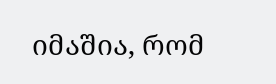იმაშია, რომ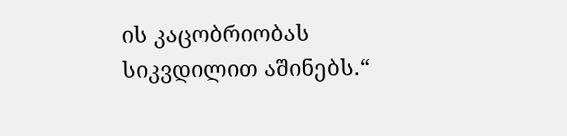ის კაცობრიობას სიკვდილით აშინებს.“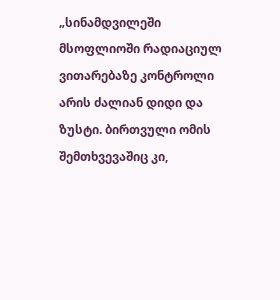„სინამდვილეში მსოფლიოში რადიაციულ ვითარებაზე კონტროლი არის ძალიან დიდი და ზუსტი. ბირთვული ომის შემთხვევაშიც კი,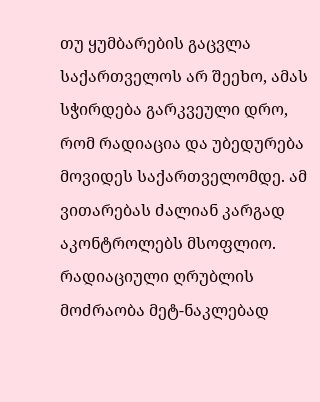თუ ყუმბარების გაცვლა საქართველოს არ შეეხო, ამას სჭირდება გარკვეული დრო, რომ რადიაცია და უბედურება მოვიდეს საქართველომდე. ამ ვითარებას ძალიან კარგად აკონტროლებს მსოფლიო. რადიაციული ღრუბლის მოძრაობა მეტ-ნაკლებად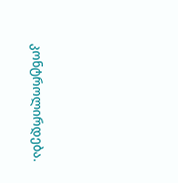კონტროლირდება.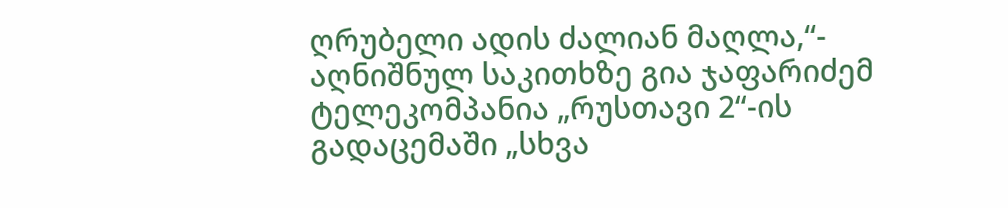ღრუბელი ადის ძალიან მაღლა,“- აღნიშნულ საკითხზე გია ჯაფარიძემ ტელეკომპანია „რუსთავი 2“-ის გადაცემაში „სხვა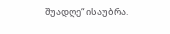შუადღე“ ისაუბრა.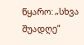წყარო: „სხვა შუადღე“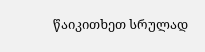წაიკითხეთ სრულად